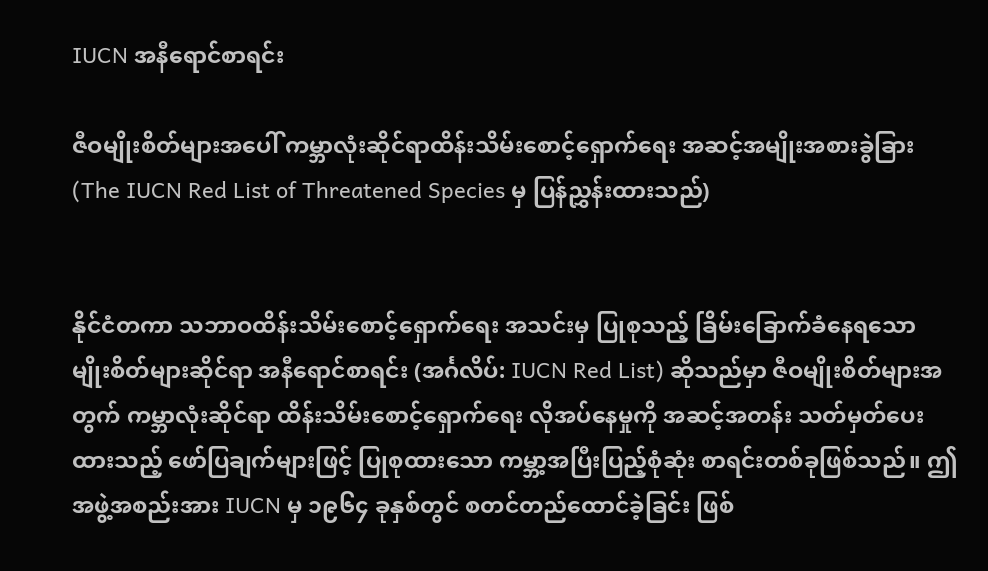IUCN အနီရောင်စာရင်း

ဇီဝမျိုးစိတ်များအပေါ် ကမ္ဘာလုံးဆိုင်ရာထိန်းသိမ်းစောင့်ရှောက်ရေး အဆင့်အမျိုးအစားခွဲခြား
(The IUCN Red List of Threatened Species မှ ပြန်ညွှန်းထားသည်)


နိုင်ငံတကာ သဘာဝထိန်းသိမ်းစောင့်ရှောက်ရေး အသင်းမှ ပြုစုသည့် ခြိမ်းခြောက်ခံနေရသော မျိုးစိတ်များဆိုင်ရာ အနီရောင်စာရင်း (အင်္ဂလိပ်: IUCN Red List) ဆိုသည်မှာ ဇီဝမျိုးစိတ်များအတွက် ကမ္ဘာလုံးဆိုင်ရာ ထိန်းသိမ်းစောင့်ရှောက်ရေး လိုအပ်နေမှုကို အဆင့်အတန်း သတ်မှတ်ပေးထားသည့် ဖော်ပြချက်များဖြင့် ပြုစုထားသော ကမ္ဘာ့အပြီးပြည့်စုံဆုံး စာရင်းတစ်ခုဖြစ်သည်။ ဤအဖွဲ့အစည်းအား IUCN မှ ၁၉၆၄ ခုနှစ်တွင် စတင်တည်ထောင်ခဲ့ခြင်း ဖြစ်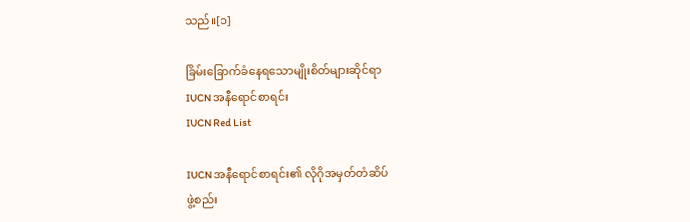သည်။[၁]

ခြိမ်းခြောက်ခံနေရသောမျိုးစိတ်များဆိုင်ရာ
IUCN အနီရောင်စာရင်း
IUCN Red List

IUCN အနီရောင်စာရင်း၏ လိုဂိုအမှတ်တံဆိပ်
ဖွဲ့စည်း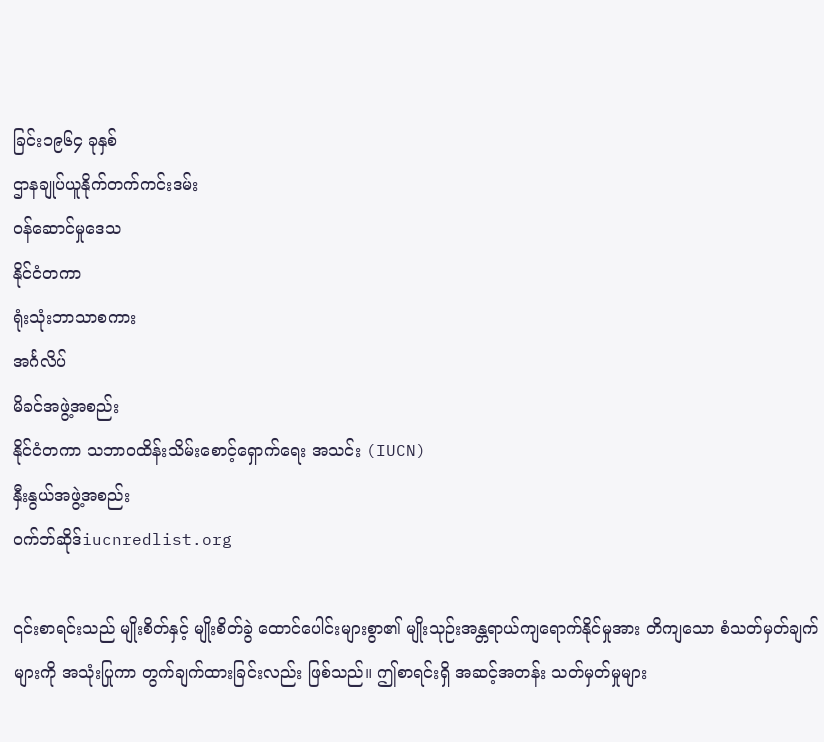ခြင်း၁၉၆၄ ခုနှစ်
ဌာနချုပ်ယူနိုက်တက်ကင်းဒမ်း
ဝန်ဆောင်မှုဒေသ
နိုင်ငံတကာ
ရုံးသုံးဘာသာစကား
အင်္ဂလိပ်
မိခင်အဖွဲ့အစည်း
နိုင်ငံတကာ သဘာဝထိန်းသိမ်းစောင့်ရှောက်ရေး အသင်း (IUCN)
နှီးနွယ်အဖွဲ့အစည်း
ဝက်ဘ်ဆိုဒ်iucnredlist.org

၎င်းစာရင်းသည် မျိုးစိတ်နှင့် မျိုးစိတ်ခွဲ ထောင်ပေါင်းများစွာ၏ မျိုးသုဉ်းအန္တရာယ်ကျရောက်နိုင်မှုအား တိကျသော စံသတ်မှတ်ချက်များကို အသုံးပြုကာ တွက်ချက်ထားခြင်းလည်း ဖြစ်သည်။ ဤစာရင်းရှိ အဆင့်အတန်း သတ်မှတ်မှုများ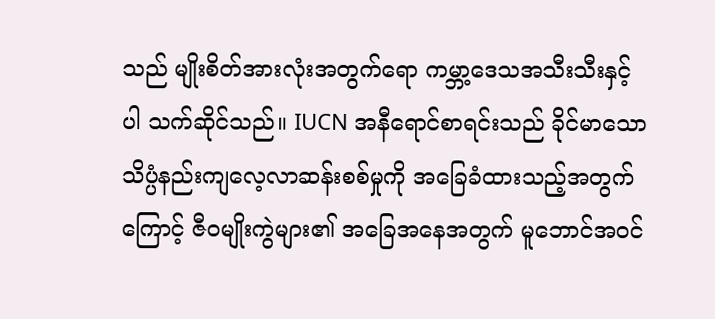သည် မျိုးစိတ်အားလုံးအတွက်ရော ကမ္ဘာ့ဒေသအသီးသီးနှင့်ပါ သက်ဆိုင်သည်။ IUCN အနီရောင်စာရင်းသည် ခိုင်မာသော သိပ္ပံနည်းကျလေ့လာဆန်းစစ်မှုကို အခြေခံထားသည့်အတွက်ကြောင့် ဇီဝမျိုးကွဲများ၏ အခြေအနေအတွက် မူဘောင်အဝင်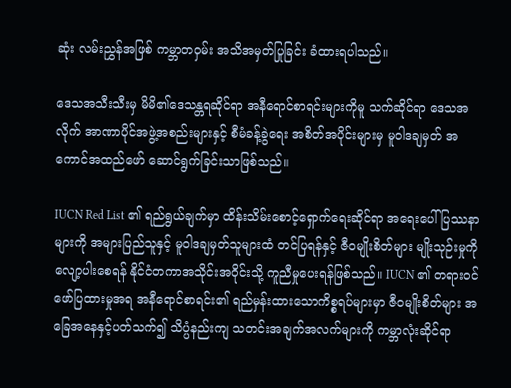ဆုံး လမ်းညွှန်အဖြစ် ကမ္ဘာတဝှမ်း အသိအမှတ်ပြုခြင်း ခံထားရပါသည်။

ဒေသအသီးသီးမှ မိမိ၏ဒေသန္တရဆိုင်ရာ အနီရောင်စာရင်းများကိုမူ သက်ဆိုင်ရာ ဒေသအလိုက် အာဏာပိုင်အဖွဲ့အစည်းများနှင့် စီမံခန့်ခွဲရေး အစိတ်အပိုင်းများမှ မူဝါဒချမှတ် အကောင်အထည်ဖော် ဆောင်ရွက်ခြင်းသာဖြစ်သည်။

IUCN Red List ၏ ရည်ရွယ်ချက်မှာ ထိန်းသိမ်းစောင့်ရှောက်ရေးဆိုင်ရာ အရေးပေါ်ပြဿနာများကို အများပြည်သူနှင့် မူဝါဒချမှတ်သူများထံ တင်ပြရန်နှင့် ဇီဝမျိုးစိတ်များ မျိုးသုဉ်းမှုကို လျော့ပါးစေရန် နိုင်ငံတကာအသိုင်းအဝိုင်းသို့ ကူညီမှုပေးရန်ဖြစ်သည်။ IUCN ၏ တရားဝင်ဖော်ပြထားမှုအရ အနီရောင်စာရင်း၏ ရည်မှန်းထားသောကိစ္စရပ်များမှာ ဇီဝမျိုးစိတ်များ အခြေအနေနှင့်ပတ်သက်၍ သိပ္ပံနည်းကျ သတင်းအချက်အလက်များကို ကမ္ဘာလုံးဆိုင်ရာ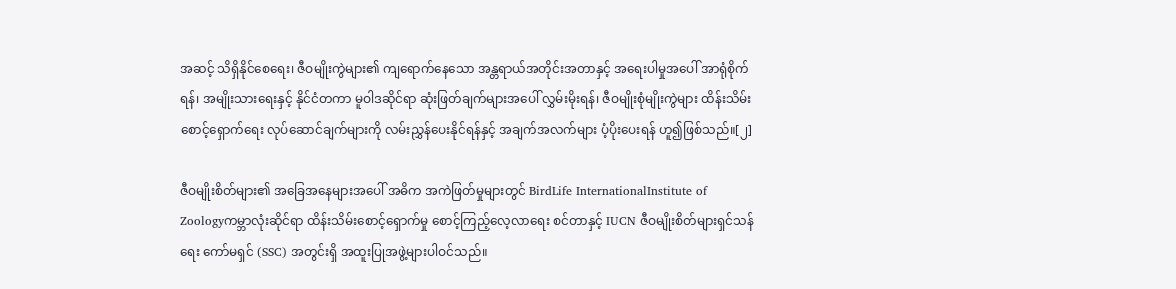အဆင့် သိရှိနိုင်စေရေး၊ ဇီဝမျိုးကွဲများ၏ ကျရောက်နေသော အန္တရာယ်အတိုင်းအတာနှင့် အရေးပါမှုအပေါ် အာရုံစိုက်ရန်၊ အမျိုးသားရေးနှင့် နိုင်ငံတကာ မူဝါဒဆိုင်ရာ ဆုံးဖြတ်ချက်များအပေါ် လွှမ်းမိုးရန်၊ ဇီဝမျိုးစုံမျိုးကွဲများ ထိန်းသိမ်းစောင့်ရှောက်ရေး လုပ်ဆောင်ချက်များကို လမ်းညွှန်ပေးနိုင်ရန်နှင့် အချက်အလက်များ ပံ့ပိုးပေးရန် ဟူ၍ဖြစ်သည်။[၂]

ဇီဝမျိုးစိတ်များ၏ အခြေအနေများအပေါ် အဓိက အကဲဖြတ်မှုများတွင် BirdLife InternationalInstitute of Zoologyကမ္ဘာလုံးဆိုင်ရာ ထိန်းသိမ်းစောင့်ရှောက်မှု စောင့်ကြည့်လေ့လာရေး စင်တာနှင့် IUCN ဇီဝမျိုးစိတ်များရှင်သန်ရေး ကော်မရှင် (SSC) အတွင်းရှိ အထူးပြုအဖွဲ့များပါဝင်သည်။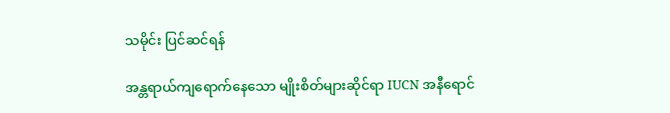သမိုင်း ပြင်ဆင်ရန်

အန္တရာယ်ကျရောက်နေသော မျိုးစိတ်များဆိုင်ရာ IUCN အနီရောင်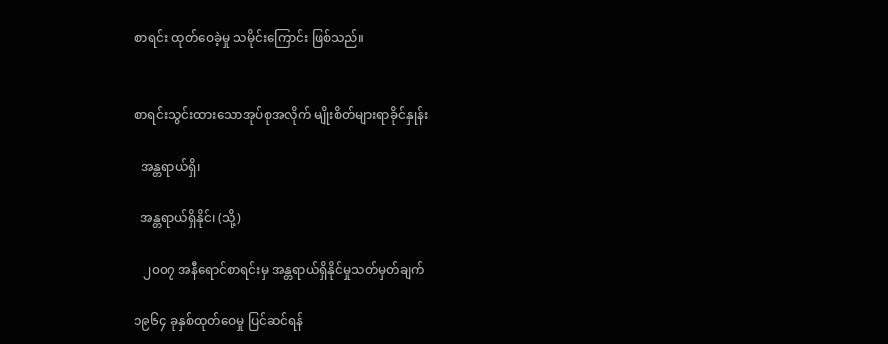စာရင်း ထုတ်ဝေခဲ့မှု သမိုင်းကြောင်း ဖြစ်သည်။


စာရင်းသွင်းထားသောအုပ်စုအလိုက် မျိုးစိတ်များရာခိုင်နှုန်း

  အန္တရာယ်ရှိ၊

  အန္တရာယ်ရှိနိုင်၊ (သို့)

   ၂၀၀၇ အနီရောင်စာရင်းမှ အန္တရာယ်ရှိနိုင်မှုသတ်မှတ်ချက်

၁၉၆၄ ခုနှစ်ထုတ်ဝေမှု ပြင်ဆင်ရန်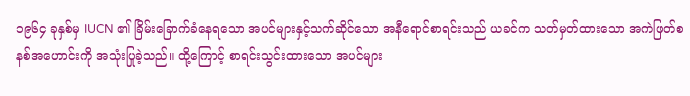၁၉၆၄ ခုနှစ်မှ IUCN ၏ ခြိမ်းခြောက်ခံနေရသော အပင်များနှင့်သက်ဆိုင်သော အနီရောင်စာရင်းသည် ယခင်က သတ်မှတ်ထားသော အကဲဖြတ်စနစ်အဟောင်းကို အသုံးပြုခဲ့သည်။ ထို့ကြောင့် စာရင်းသွင်းထားသော အပင်များ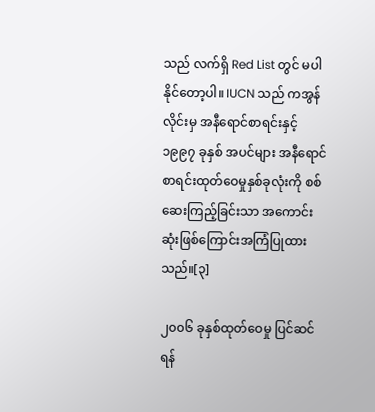သည် လက်ရှိ Red List တွင် မပါနိုင်တော့ပါ။ IUCN သည် ကအွန်လိုင်းမှ အနီရောင်စာရင်းနှင့် ၁၉၉၇ ခုနှစ် အပင်များ အနီရောင်စာရင်းထုတ်ဝေမှုနှစ်ခုလုံးကို စစ်ဆေးကြည့်ခြင်းသာ အကောင်းဆုံးဖြစ်ကြောင်းအကြံပြုထားသည်။[၃]

၂၀၀၆ ခုနှစ်ထုတ်ဝေမှု ပြင်ဆင်ရန်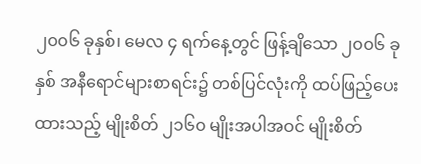၂၀၀၆ ခုနှစ်၊ မေလ ၄ ရက်နေ့တွင် ဖြန့်ချိသော ၂၀၀၆ ခုနှစ် အနီရောင်များစာရင်း၌ တစ်ပြင်လုံးကို ထပ်ဖြည့်ပေးထားသည့် မျိုးစိတ် ၂၁၆၀ မျိုးအပါအဝင် မျိုးစိတ်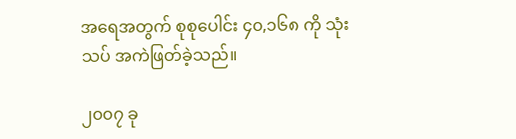အရေအတွက် စုစုပေါင်း ၄၀,၁၆၈ ကို သုံးသပ် အကဲဖြတ်ခဲ့သည်။

၂၀၀၇ ခု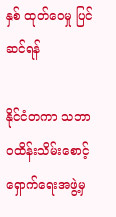နှစ် ထုတ်ဝေမှု ပြင်ဆင်ရန်

နိုင်ငံတကာ သဘာဝထိန်းသိမ်းစောင့်ရှောက်ရေးအဖွဲ့မှ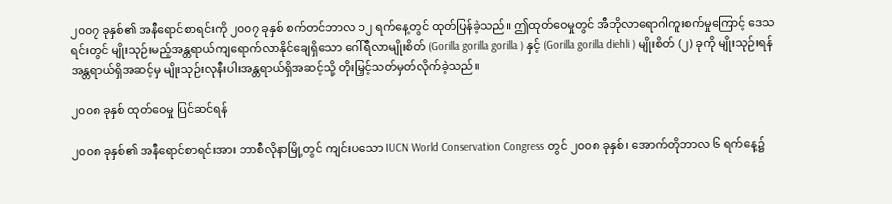၂၀၀၇ ခုနှစ်၏ အနီရောင်စာရင်းကို ၂၀၀၇ ခုနှစ် စက်တင်ဘာလ ၁၂ ရက်နေ့တွင် ထုတ်ပြန်ခဲ့သည်။ ဤထုတ်ဝေမှုတွင် အီဘိုလာရောဂါကူးစက်မှုကြောင့် ဒေသရင်းတွင် မျိုးသုဉ်းမည့်အန္တရာယ်ကျရောက်လာနိုင်ချေရှိသော ဂေါ်ရီလာမျိုးစိတ် (Gorilla gorilla gorilla ) နှင့် (Gorilla gorilla diehli ) မျိုးစိတ် (၂) ခုကို မျိုးသုဉ်းရန်အန္တရာယ်ရှိအဆင့်မှ မျိုးသုဉ်းလုနီးပါးအန္တရာယ်ရှိအဆင့်သို့ တိုးမြှင့်သတ်မှတ်လိုက်ခဲ့သည်။

၂၀၀၈ ခုနှစ် ထုတ်ဝေမှု ပြင်ဆင်ရန်

၂၀၀၈ ခုနှစ်၏ အနီရောင်စာရင်းအား ဘာစီလိုနာမြို့တွင် ကျင်းပသော IUCN World Conservation Congress တွင် ၂၀၀၈ ခုနှစ်၊ အောက်တိုဘာလ ၆ ရက်နေ့၌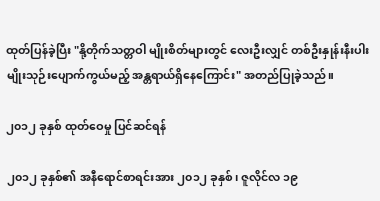ထုတ်ပြန်ခဲ့ပြီး "နို့တိုက်သတ္တဝါ မျိုးစိတ်များတွင် လေးဦးလျှင် တစ်ဦးနှုန်းနီးပါး မျိုးသုဉ်းပျောက်ကွယ်မည့် အန္တရာယ်ရှိနေကြောင်း" အတည်ပြုခဲ့သည်။

၂၀၁၂ ခုနှစ် ထုတ်ဝေမှု ပြင်ဆင်ရန်

၂၀၁၂ ခုနှစ်၏ အနီရောင်စာရင်းအား ၂၀၁၂ ခုနှစ်၊ ဇူလိုင်လ ၁၉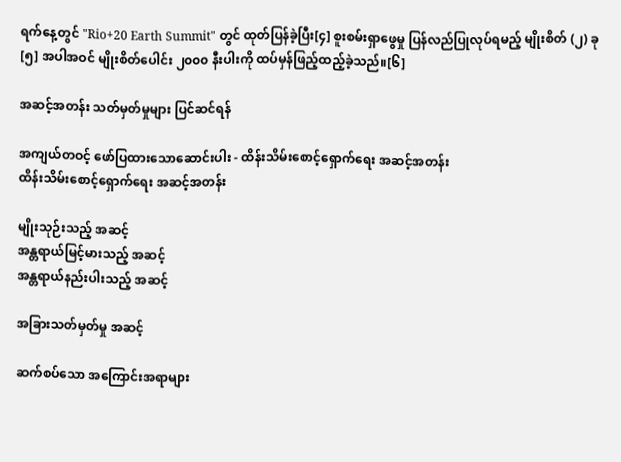ရက်နေ့တွင် "Rio+20 Earth Summit" တွင် ထုတ်ပြန်ခဲ့ပြီး[၄] စူးစမ်းရှာဖွေမှု ပြန်လည်ပြုလုပ်ရမည့် မျိုးစိတ် (၂) ခု[၅] အပါအဝင် မျိုးစိတ်ပေါင်း ၂၀၀၀ နီးပါးကို ထပ်မှန်ဖြည့်ထည့်ခဲ့သည်။[၆]

အဆင့်အတန်း သတ်မှတ်မှုများ ပြင်ဆင်ရန်

အကျယ်တဝင့် ဖော်ပြထားသောဆောင်းပါး - ထိန်းသိမ်းစောင့်ရှောက်ရေး အဆင့်အတန်း
ထိန်းသိမ်းစောင့်ရှောက်ရေး အဆင့်အတန်း

မျိုးသုဉ်းသည့် အဆင့်
အန္တရာယ်မြင့်မားသည့် အဆင့်
အန္တရာယ်နည်းပါးသည့် အဆင့်

အခြားသတ်မှတ်မှု အဆင့်

ဆက်စပ်သော အကြောင်းအရာများ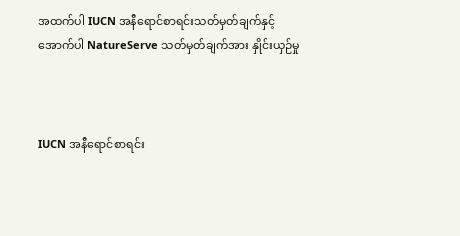အထက်ပါ IUCN အနီရောင်စာရင်းသတ်မှတ်ချက်နှင့်
အောက်ပါ NatureServe သတ်မှတ်ချက်အား နှိုင်းယှဉ်မှု



IUCN အနီရောင်စာရင်း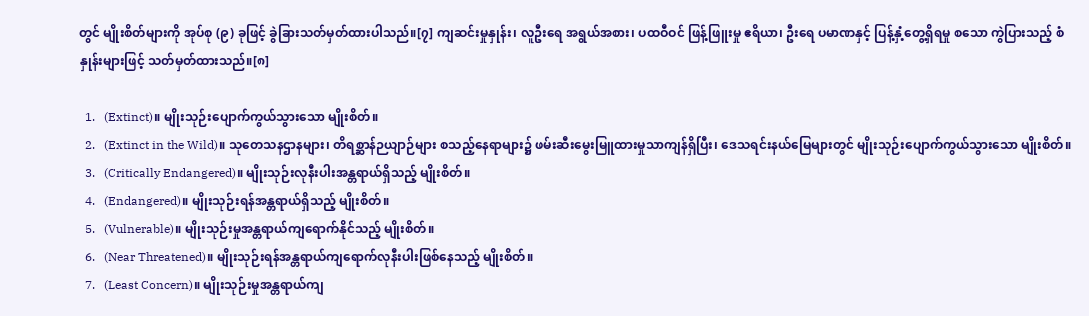တွင် မျိုးစိတ်များကို အုပ်စု (၉) ခုဖြင့် ခွဲခြားသတ်မှတ်ထားပါသည်။[၇] ကျဆင်းမှုနှုန်း၊ လူဦးရေ အရွယ်အစား၊ ပထဝီဝင် ဖြန့်ဖြူးမှု ဧရိယာ၊ ဦးရေ ပမာဏနှင့် ပြန့်နှံ့တွေ့ရှိရမှု စသော ကွဲပြားသည့် စံနှုန်းများဖြင့် သတ်မှတ်ထားသည်။[၈]

  1.   (Extinct)။ မျိုးသုဉ်းပျောက်ကွယ်သွားသော မျိုးစိတ်။
  2.   (Extinct in the Wild)။ သုတေသနဌာနများ၊ တိရစ္ဆာန်ဉယျာဉ်များ စသည့်နေရာများ၌ ဖမ်းဆီးမွေးမြူထားမှုသာကျန်ရှိပြီး၊ ဒေသရင်းနယ်မြေများတွင် မျိုးသုဉ်းပျောက်ကွယ်သွားသော မျိုးစိတ်။
  3.   (Critically Endangered)။ မျိုးသုဉ်းလုနီးပါးအန္တရာယ်ရှိသည့် မျိုးစိတ်။
  4.   (Endangered)။ မျိုးသုဉ်းရန်အန္တရာယ်ရှိသည့် မျိုးစိတ်။
  5.   (Vulnerable)။ မျိုးသုဉ်းမှုအန္တရာယ်ကျရောက်နိုင်သည့် မျိုးစိတ်။
  6.   (Near Threatened)။ မျိုးသုဉ်းရန်အန္တရာယ်ကျရောက်လုနီးပါးဖြစ်နေသည့် မျိုးစိတ်။
  7.   (Least Concern)။ မျိုးသုဉ်းမှုအန္တရာယ်ကျ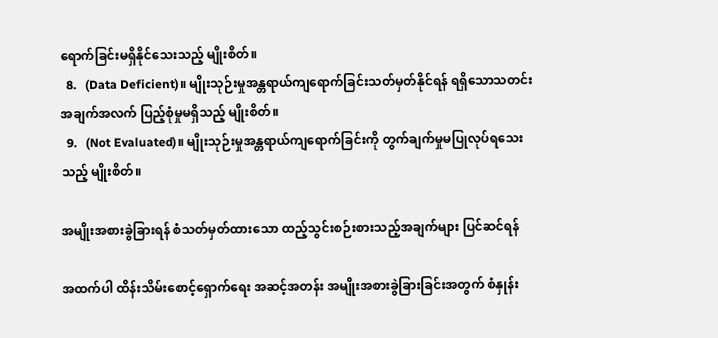ရောက်ခြင်းမရှိနိုင်သေးသည့် မျိုးစိတ်။
  8.   (Data Deficient)။ မျိုးသုဉ်းမှုအန္တရာယ်ကျရောက်ခြင်းသတ်မှတ်နိုင်ရန် ရရှိသောသတင်းအချက်အလက် ပြည့်စုံမှုမရှိသည့် မျိုးစိတ်။
  9.   (Not Evaluated)။ မျိုးသုဉ်းမှုအန္တရာယ်ကျရောက်ခြင်းကို တွက်ချက်မှုမပြုလုပ်ရသေးသည့် မျိုးစိတ်။

အမျိုးအစားခွဲခြားရန် စံသတ်မှတ်ထားသော ထည့်သွင်းစဉ်းစားသည့်အချက်များ ပြင်ဆင်ရန်

အထက်ပါ ထိန်းသိမ်းစောင့်ရှောက်ရေး အဆင့်အတန်း အမျိုးအစားခွဲခြားခြင်းအတွက် စံနှုန်း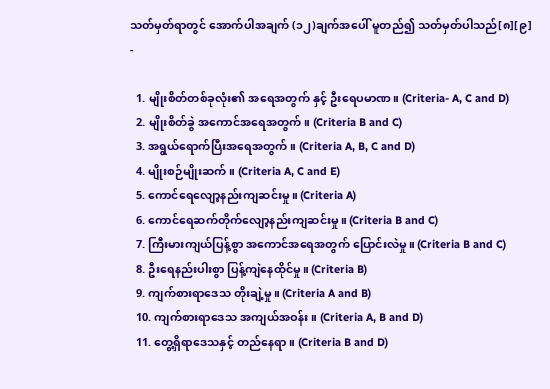သတ်မှတ်ရာတွင် အောက်ပါအချက် (၁၂)ချက်အပေါ် မူတည်၍ သတ်မှတ်ပါသည်[၈][၉] -

  1. မျိုးစိတ်တစ်ခုလုံး၏ အရေအတွက် နှင့် ဦးရေပမာဏ။ (Criteria- A, C and D)
  2. မျိုးစိတ်ခွဲ အကောင်အရေအတွက်။ (Criteria B and C)
  3. အရွယ်ရောက်ပြီးအရေအတွက်။ (Criteria A, B, C and D)
  4. မျိုးစဉ်မျိုးဆက်။ (Criteria A, C and E)
  5. ကောင်ရေလျော့နည်းကျဆင်းမှု။ (Criteria A)
  6. ကောင်ရေဆက်တိုက်လျော့နည်းကျဆင်းမှု။ (Criteria B and C)
  7. ကြီးမားကျယ်ပြန့်စွာ အကောင်အရေအတွက် ပြောင်းလဲမှု။ (Criteria B and C)
  8. ဦးရေနည်းပါးစွာ ပြန့်ကျဲနေထိုင်မှု။ (Criteria B)
  9. ကျက်စားရာဒေသ တိုးချဲ့မှု။ (Criteria A and B)
  10. ကျက်စားရာဒေသ အကျယ်အဝန်း။ (Criteria A, B and D)
  11. တွေ့ရှိရာဒေသနှင့် တည်နေရာ။ (Criteria B and D)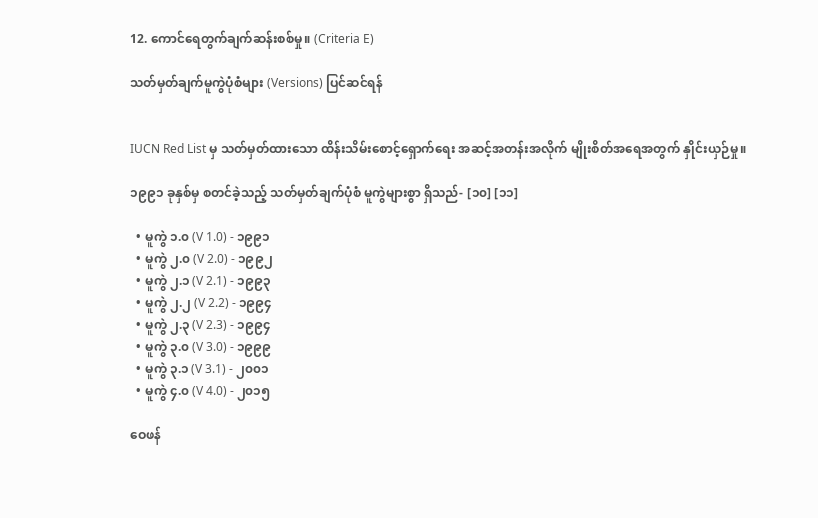12. ကောင်ရေတွက်ချက်ဆန်းစစ်မှု။ (Criteria E)

သတ်မှတ်ချက်မူကွဲပုံစံများ (Versions) ပြင်ဆင်ရန်


IUCN Red List မှ သတ်မှတ်ထားသော ထိန်းသိမ်းစောင့်ရှောက်ရေး အဆင့်အတန်းအလိုက် မျိုးစိတ်အရေအတွက် နှိုင်းယှဉ်မှု။

၁၉၉၁ ခုနှစ်မှ စတင်ခဲ့သည့် သတ်မှတ်ချက်ပုံစံ မူကွဲများစွာ ရှိသည်- [၁၀] [၁၁]

  • မူကွဲ ၁.၀ (V 1.0) - ၁၉၉၁
  • မူကွဲ ၂.၀ (V 2.0) - ၁၉၉၂
  • မူကွဲ ၂.၁ (V 2.1) - ၁၉၉၃
  • မူကွဲ ၂.၂ (V 2.2) - ၁၉၉၄
  • မူကွဲ ၂.၃ (V 2.3) - ၁၉၉၄
  • မူကွဲ ၃.၀ (V 3.0) - ၁၉၉၉
  • မူကွဲ ၃.၁ (V 3.1) - ၂၀၀၁
  • မူကွဲ ၄.၀ (V 4.0) - ၂၀၁၅

ဝေဖန်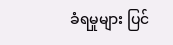ခံရမှုများ ပြင်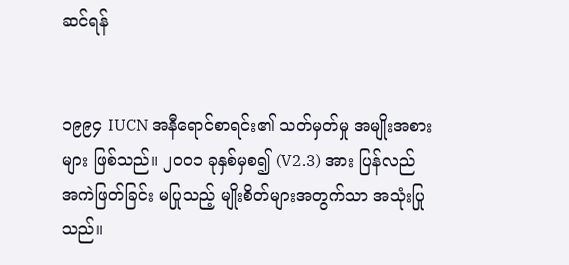ဆင်ရန်


၁၉၉၄ IUCN အနီရောင်စာရင်း၏ သတ်မှတ်မှု အမျိုးအစားများ ဖြစ်သည်။ ၂၀၀၁ ခုနှစ်မှစ၍ (V2.3) အား ပြန်လည် အကဲဖြတ်ခြင်း မပြုသည့် မျိုးစိတ်များအတွက်သာ အသုံးပြုသည်။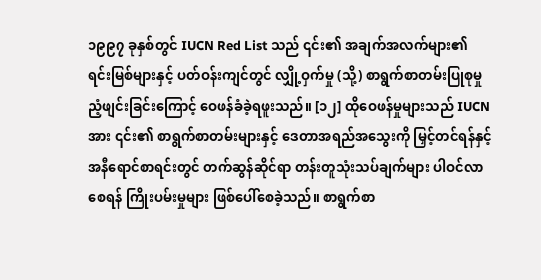၁၉၉၇ ခုနှစ်တွင် IUCN Red List သည် ၎င်း၏ အချက်အလက်များ၏ ရင်းမြစ်များနှင့် ပတ်ဝန်းကျင်တွင် လျှို့ဝှက်မှု (သို့) စာရွက်စာတမ်းပြုစုမှု ညံ့ဖျင်းခြင်းကြောင့် ဝေဖန်ခံခဲ့ရဖူးသည်။ [၁၂] ထိုဝေဖန်မှုများသည် IUCN အား ၎င်း၏ စာရွက်စာတမ်းများနှင့် ဒေတာအရည်အသွေးကို မြှင့်တင်ရန်နှင့် အနီရောင်စာရင်းတွင် တက်ဆွန်ဆိုင်ရာ တန်းတူသုံးသပ်ချက်များ ပါဝင်လာစေရန် ကြိုးပမ်းမှုများ ဖြစ်ပေါ်စေခဲ့သည်။ စာရွက်စာ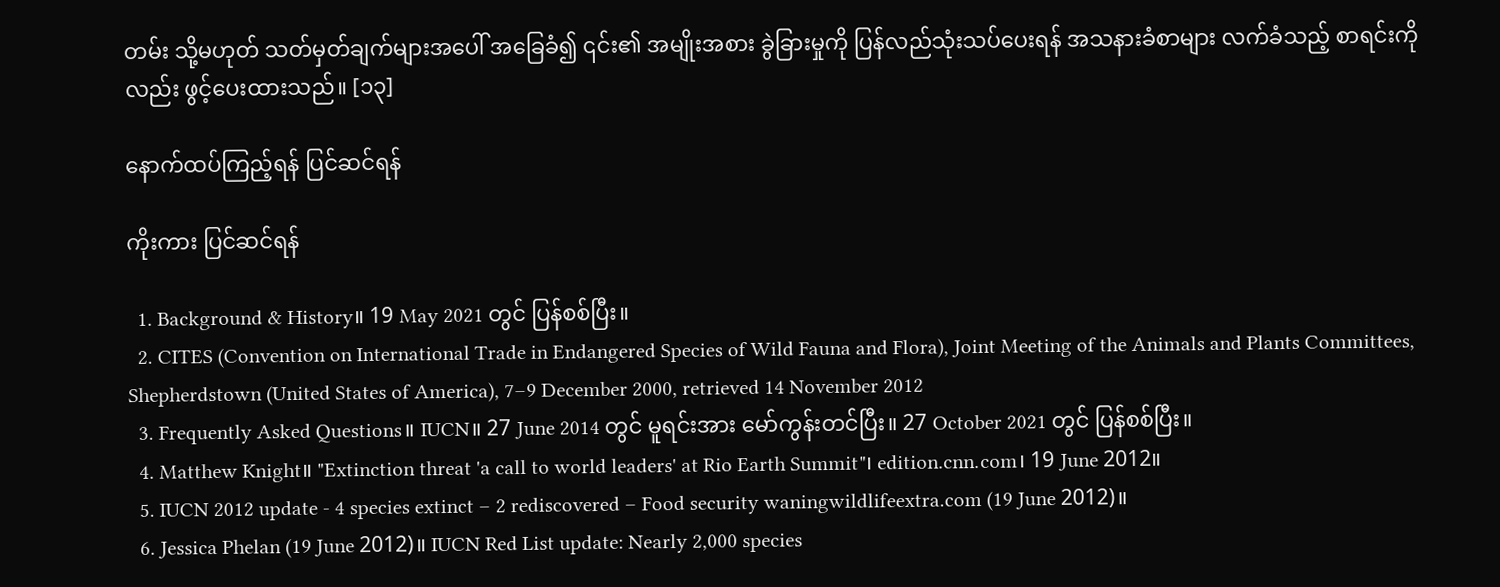တမ်း သို့မဟုတ် သတ်မှတ်ချက်များအပေါ် အခြေခံ၍ ၎င်း၏ အမျိုးအစား ခွဲခြားမှုကို ပြန်လည်သုံးသပ်ပေးရန် အသနားခံစာများ လက်ခံသည့် စာရင်းကိုလည်း ဖွင့်ပေးထားသည်။ [၁၃]

နောက်ထပ်ကြည့်ရန် ပြင်ဆင်ရန်

ကိုးကား ပြင်ဆင်ရန်

  1. Background & History။ 19 May 2021 တွင် ပြန်စစ်ပြီး။
  2. CITES (Convention on International Trade in Endangered Species of Wild Fauna and Flora), Joint Meeting of the Animals and Plants Committees, Shepherdstown (United States of America), 7–9 December 2000, retrieved 14 November 2012
  3. Frequently Asked Questions။ IUCN။ 27 June 2014 တွင် မူရင်းအား မော်ကွန်းတင်ပြီး။ 27 October 2021 တွင် ပြန်စစ်ပြီး။
  4. Matthew Knight။ "Extinction threat 'a call to world leaders' at Rio Earth Summit"၊ edition.cnn.com၊ 19 June 2012။
  5. IUCN 2012 update - 4 species extinct – 2 rediscovered – Food security waningwildlifeextra.com (19 June 2012)။
  6. Jessica Phelan (19 June 2012)။ IUCN Red List update: Nearly 2,000 species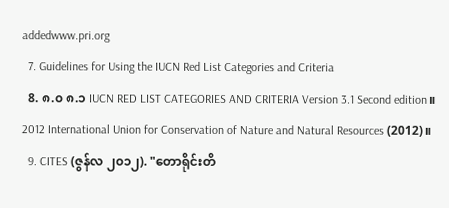addedwww.pri.org
  7. Guidelines for Using the IUCN Red List Categories and Criteria
  8. ၈.၀ ၈.၁ IUCN RED LIST CATEGORIES AND CRITERIA Version 3.1 Second edition။ 2012 International Union for Conservation of Nature and Natural Resources (2012)။
  9. CITES (ဇွန်လ ၂၀၁၂). "တောရိုင်းတိ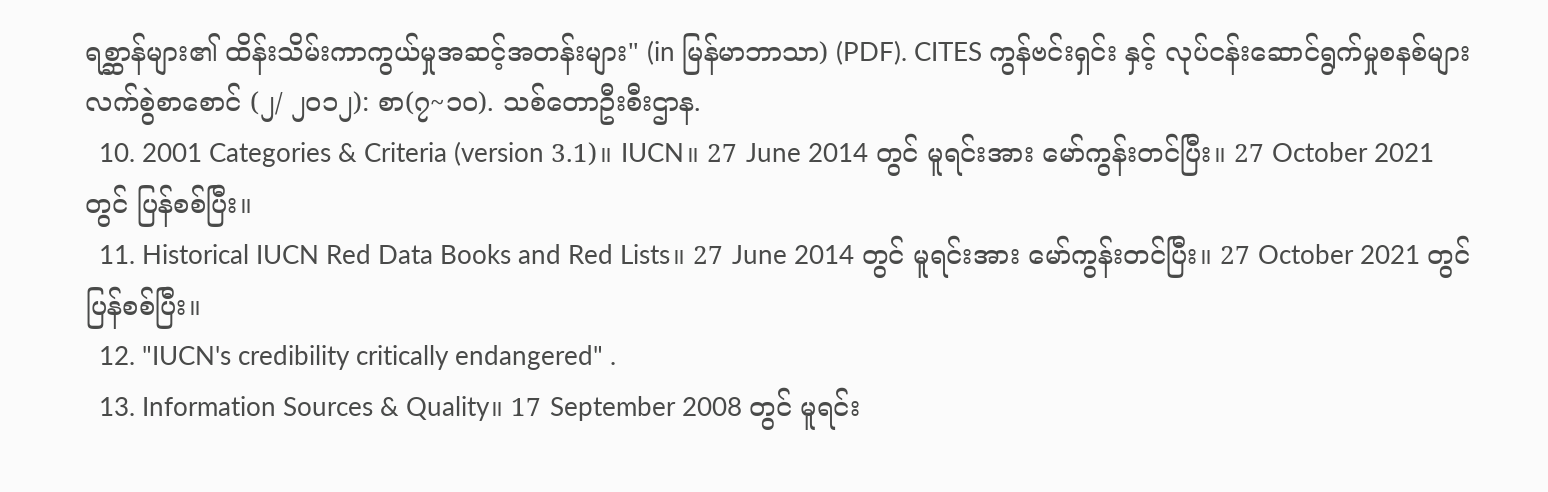ရစ္ဆာန်များ၏ ထိန်းသိမ်းကာကွယ်မှုအဆင့်အတန်းများ" (in မြန်မာဘာသာ) (PDF). CITES ကွန်ဗင်းရှင်း နှင့် လုပ်ငန်းဆောင်ရွက်မှုစနစ်များ လက်စွဲစာစောင် (၂/ ၂၀၁၂): စာ(၇~၁၀). သစ်တောဦးစီးဌာန.
  10. 2001 Categories & Criteria (version 3.1)။ IUCN။ 27 June 2014 တွင် မူရင်းအား မော်ကွန်းတင်ပြီး။ 27 October 2021 တွင် ပြန်စစ်ပြီး။
  11. Historical IUCN Red Data Books and Red Lists။ 27 June 2014 တွင် မူရင်းအား မော်ကွန်းတင်ပြီး။ 27 October 2021 တွင် ပြန်စစ်ပြီး။
  12. "IUCN's credibility critically endangered" .
  13. Information Sources & Quality။ 17 September 2008 တွင် မူရင်း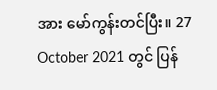အား မော်ကွန်းတင်ပြီး။ 27 October 2021 တွင် ပြန်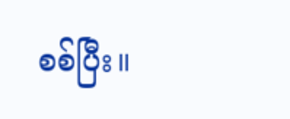စစ်ပြီး။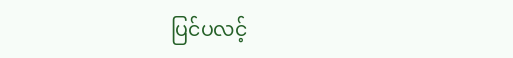ပြင်ပလင့်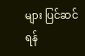များ ပြင်ဆင်ရန်